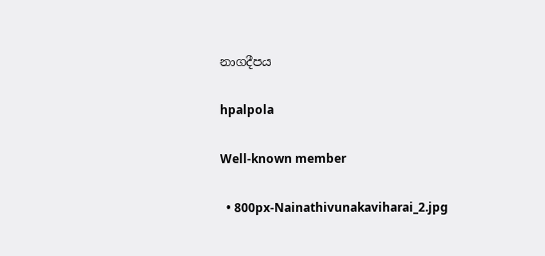නාගදීපය

hpalpola

Well-known member

  • 800px-Nainathivunakaviharai_2.jpg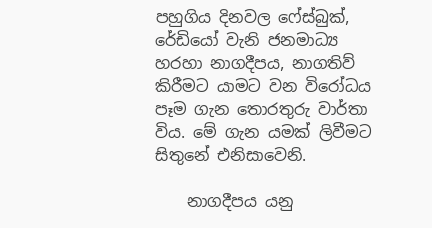පහුගිය දිනවල ෆේස්බුක්, රේඩියෝ වැනි ජනමාධ්‍ය හරහා නාගදීපය, නාගතිව් කිරීමට යාමට වන විරෝධය පෑම ගැන තොරතුරු වාර්තා විය. මේ ගැන යමක් ලිවීමට සිතුනේ එනිසාවෙනි.

    නාගදීපය යනු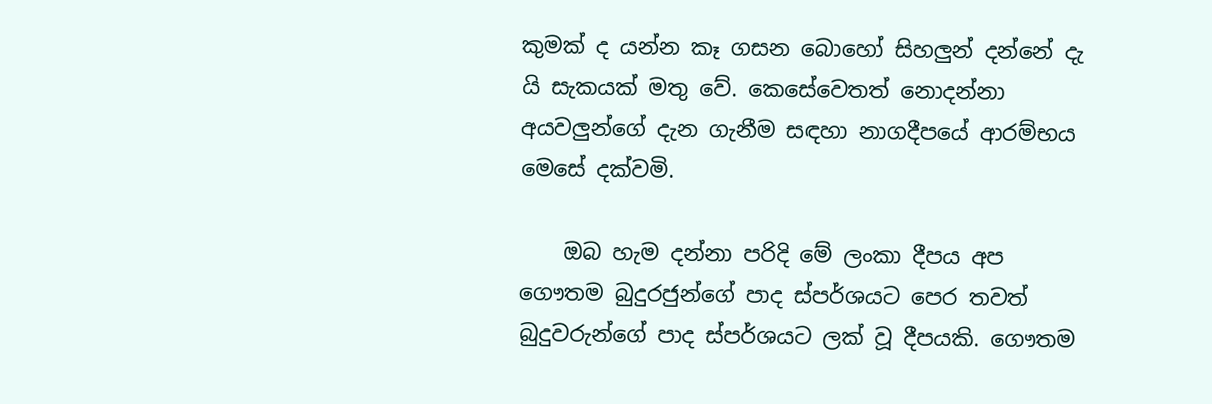කුමක් ද යන්න කෑ ගසන බොහෝ සිහලුන් දන්නේ දැ යි සැකයක් මතු වේ. කෙසේවෙතත් නොදන්නා අයවලුන්ගේ දැන ගැනීම සඳහා නාගදීපයේ ආරම්භය මෙසේ දක්වමි.

    ඔබ හැම දන්නා පරිදි මේ ලංකා දීපය අප ගෞතම ‍බුදුරජුන්ගේ පාද ස්පර්ශයට පෙර තවත් බුදුවරුන්ගේ පාද ස්පර්ශයට ලක් වූ දීපයකි. ගෞතම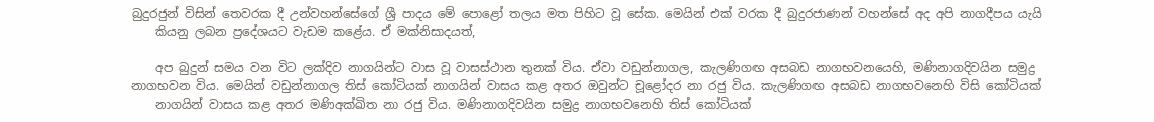බුදුරජුන් විසින් තෙවරක දී උන්වහන්සේගේ ශ්‍රී පාදය මේ පොළෝ තලය මත පිහිට වූ ‍සේක. මෙයින් එක් වරක දී බුදුරජාණන් වහන්සේ අද අපි නාගදීපය යැයි
    කියනු ලබන ප්‍රදේශයට වැඩම කළේය. ඒ මක්නිසාදයත්,

    අප බුදුන් සමය වන විට ලක්දිව නාගයින්ට වාස වූ වාසස්ථාන තුනක් විය. ඒවා වඩුන්නාගල, කැලණිගඟ අසබඩ නාගභවනයෙහි, මණිනාගදිවයින සමුද්‍ර නාගභවන විය. මෙයින් වඩුන්නාගල තිස් කෝටියක් නාගයින් වාසය කළ අතර ඔවුන්ට චූළෝදර නා රජු විය. කැලණිගඟ අසබඩ නාගභවනෙහි විසි කෝටියක්
    නාගයින් වාසය කළ අතර මණිඅක්ඛිත නා රජු විය. මණිනාගදිවයින සමුද්‍ර නාගභවනෙහි තිස් කෝටියක්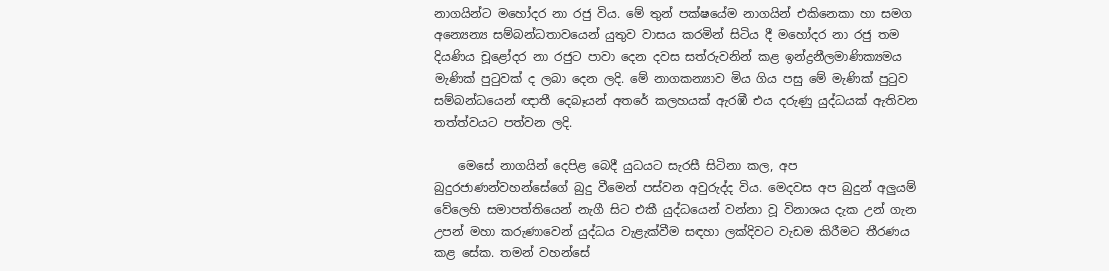නාගයින්ට මහෝදර නා රජු විය. මේ තුන් පක්ෂයේම නාගයින් එකිනෙකා හා සමග අන්‍යෙන්‍ය සම්බන්ධතා‍වයෙන් යුතුව වාසය කරමින් සිටිය දී මහෝදර නා රජු තම දියණිය චූළෝදර නා රජු‍ට පාවා දෙන දවස සත්රුවනින් කළ ඉන්ද්‍රනීලමාණික්‍යමය මැණික් පුටුවක් ද ලබා දෙන ලදි. මේ නාගකන්‍යාව මිය ගිය පසු මේ මැණික් පුටුව සම්බන්ධයෙන් ඥාතී දෙබෑයන් අතරේ කලහයක් ඇරඹී එය දරුණු යුද්ධයක් ඇතිවන තත්ත්වයට පත්වන ලදි.

    මෙසේ නාගයින් දෙපිළ බෙ‍දී යුධයට සැරසී සිටිනා කල, අප බුදුරජාණන්වහන්සේගේ බුදු වීමෙන් පස්වන අවුරුද්ද විය. මෙදවස අප බුදුන් අලුයම් වේලෙහි සමාපත්තියෙන් නැගී සිට එකී යුද්ධයෙන් වන්නා වූ විනාශය දැක උන් ගැන උපන් මහා කරුණාවෙන් යුද්ධය වැළැක්වීම සඳහා ලක්දිවට වැඩම කිරීමට තීරණය කළ සේක. තමන් වහන්සේ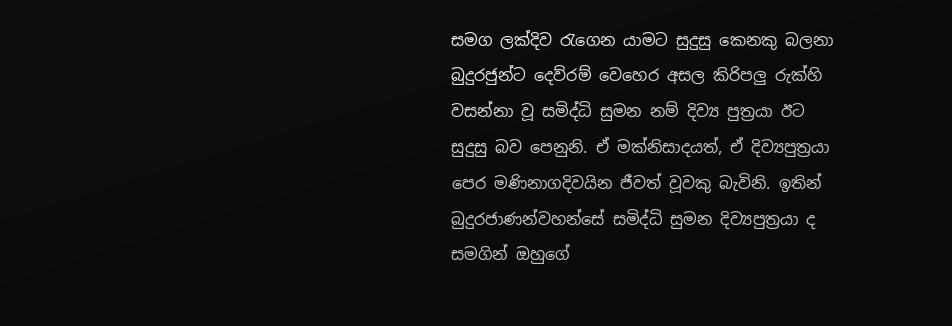සමග ලක්දිව රැගෙන යාමට සුදුසු කෙනකු බලනා බුදුරජුන්ට දෙව්රම් වෙහෙර අසල කිරිපලු රුක්හි වසන්නා වූ සමිද්ධි සුමන නම් දිව්‍ය පුත්‍රයා ඊට සුදුසු බව පෙනුනි. ඒ මක්නිසාදයත්, ඒ දිව්‍යපුත්‍රයා පෙර මණිනාගදිවයින ජීවත් වූවකු බැවිනි. ඉතින් බුදුරජාණන්වහන්සේ සමිද්ධි සුමන දිව්‍යපුත්‍රයා ද සමගින් ඔහුගේ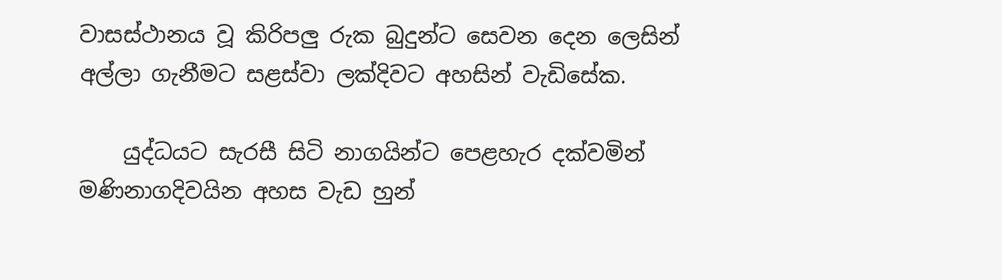වාසස්ථානය වූ කිරිපලු රුක බුදුන්ට සෙවන දෙන ලෙසින් අල්ලා ගැනීමට සළස්වා ලක්දිවට අහසින් වැඩිසේක.

    යුද්ධයට සැරසී සිටි නාගයින්ට පෙළහැර දක්වමින් මණිනාගදිවයින අහස වැඩ හුන්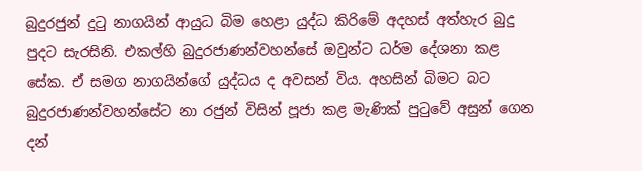බුදුරජුන් දුටු නාගයින් ආයුධ බිම හෙළා යුද්ධ කිරිමේ අදහස් අත්හැර බුදු පුදට සැරසිනි. එකල්හි බුදුරජාණන්වහන්සේ ඔවුන්ට ධර්ම දේශනා කළ සේක. ඒ සමග නාගයින්ගේ යුද්ධය ද අවසන් විය. අහසින් බිමට බට බුදුරජාණන්වහන්සේට නා රජුන් විසින් පූජා කළ මැණික් පුටුවේ අසුන් ගෙන දන්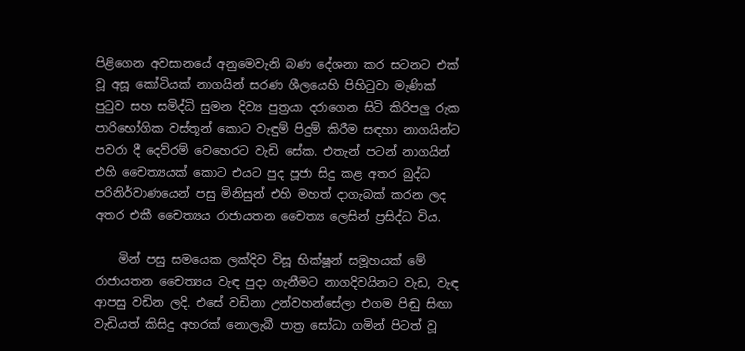පිළිගෙන අවසානයේ අනුමෙවැනි බණ දේශනා කර සටනට එක් වූ අසූ කෝටියක් නාගයින් සරණ ශීලයෙහි පිහිටුවා මැණික් පුටුව සහ සමිද්ධි සුමන දිව්‍ය පුත්‍රයා දරාගෙන සිටි කිරිපලු රුක පාරිභෝගික වස්තූන් කොට වැඳුම් පිදුම් කිරීම සඳහා නාගයින්ට පවරා දී දෙව්රම් වෙහෙරට වැඩි සේක. එතැන් පටන් නාගයින් එහි චෛත්‍යයක් කොට එයට පුද පූජා සිදු කළ අතර බුද්ධ පරිනිර්වාණයෙන් පසු මිනිසුන් එහි මහත් දාගැබක් කරන ලද අතර එකී චෛත්‍යය රාජායතන චෛත්‍ය ලෙසින් ප්‍රසිද්ධ විය.

    මින් පසු සමයෙක ලක්දිව විසූ භික්ෂූන් සමූහයක් මේ රාජායතන චෛත්‍යය වැඳ පුදා ගැනීමට නාගදිවයිනට වැඩ, වැඳ ආපසු වඩින ලදි. එසේ වඩිනා උන්වහන්සේලා එගම පිඬු සිඟා වැඩියත් කිසිදු අහරක් නොලැබී පාත්‍ර සෝධා ගමින් පිටත් වූ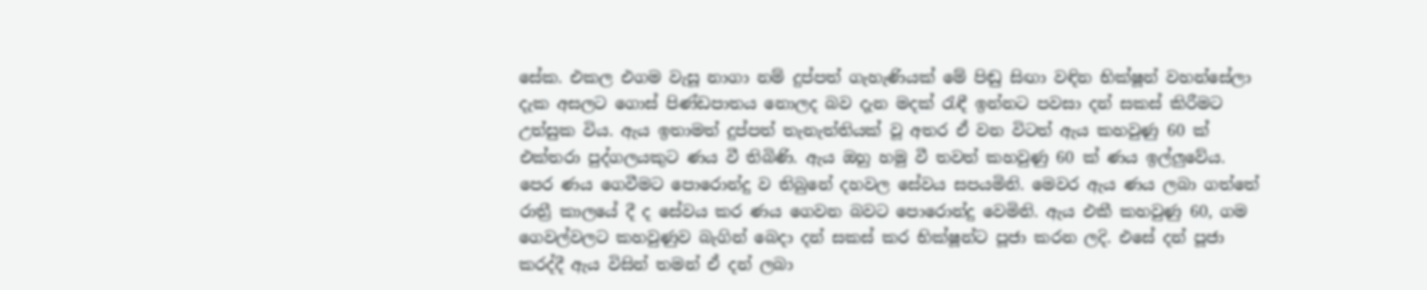සේක. එකල එගම වැසූ නාගා නම් දුප්පත් ගැහැණියක් මේ පිඬු සිඟා වඳින භික්ෂූන් වහන්සේලා දැක අසලට ගොස් පිණ්ඩපාතය නොලද බව දැන මදක් රැඳී ඉන්නට පවසා දන් සකස් කිරීමට උත්සුක විය. ඇය ඉතාමත් දුප්පත් තැනැත්තියක් වූ අතර ඒ වන විටත් ඇය කහවුණු 60 ක් එක්තරා පුද්ගලයකුට ණය වී තිබිණි. ඇය ඔහු හමු වී තවත් කහවුණු 60 ක් ණය ඉල්ලුවේය. පෙර ණය ගෙවීමට පොරොන්දු ව තිබුනේ දහවල සේවය සපයමිනි. මෙවර ඇය ණය ලබා ගත්තේ රාත්‍රී කාලයේ දී ද සේවය කර ණය ගෙවන බවට පොරොන්දු වෙමිනි. ඇය එකී කහවුණු 60, ගම ගෙවල්වලට කහවුණුව බැගින් බෙදා දන් සකස් කර භික්ෂූන්ට පූජා කරන ලදි. එසේ දන් පූජා කරද්දී ඇය විසින් තමන් ඒ දන් ලබා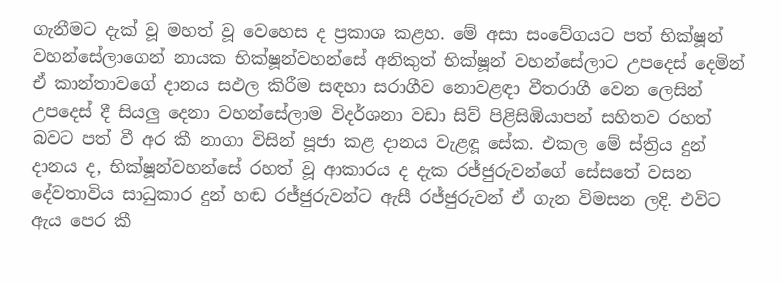ගැනීමට දැක් වූ මහත් වූ වෙහෙස ද ප්‍රකාශ කළහ. මේ අසා සංවේගයට පත් භික්ෂූන් වහන්සේලාගෙන් නායක භික්ෂූන්වහන්සේ අනිකුත් භික්ෂූන් වහන්සේලාට උපදෙස් දෙමින් ඒ කාන්තාවගේ දානය සඵල කිරීම සඳහා සරාගීව නොවළඳා වීතරාගී වෙන ලෙසින් උපදෙස් දී සියලු දෙනා වහන්සේලාම විදර්ශනා වඩා සිව් පිළිසිඹියාපන් සහිතව රහත් බවට පත් වී අර කී නාගා විසින් පූජා කළ දානය වැළඳූ සේක. එකල මේ ස්ත්‍රිය දුන් දානය ද, භික්ෂූන්වහන්සේ රහත් වූ ආකාරය ද දැක රජ්ජුරුවන්ගේ සේසතේ වසන දේවතාවිය සාධුකාර දුන් හඬ රජ්ජුරුවන්ට ඇසී රජ්ජුරුවන් ඒ ගැන විමසන ලදි. එවිට ඇය පෙර කී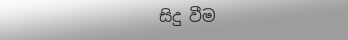සිදු වීම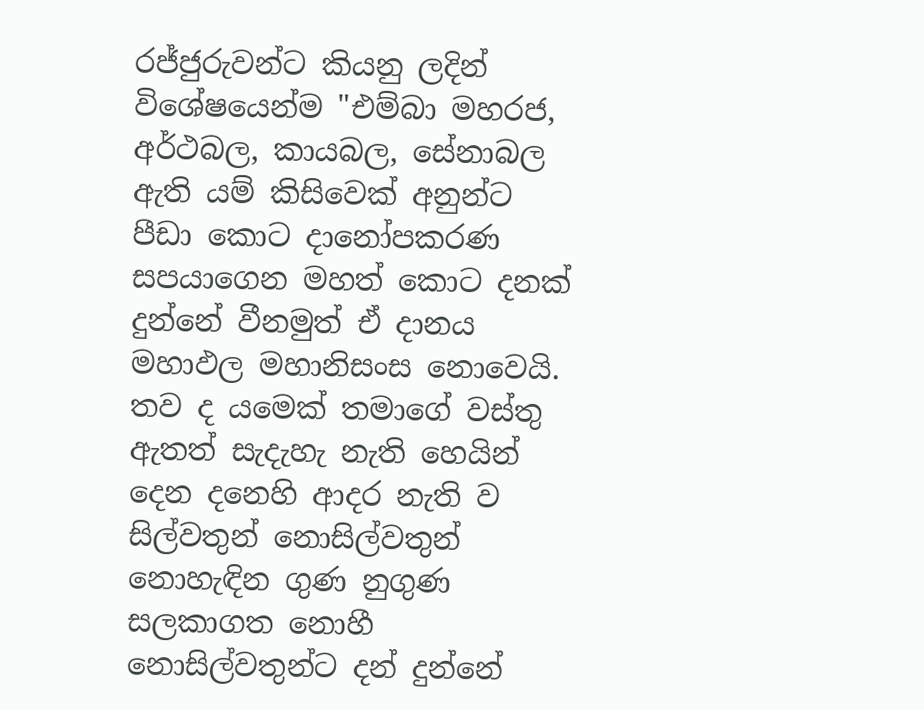රජ්ජුරුවන්ට කියනු ලදින් විශේෂයෙන්ම "එම්බා මහරජ, අර්ථබල, කායබල, සේනාබල ඇති යම් කිසිවෙක් අනුන්ට පීඩා කොට දානෝපකරණ සපයාගෙන මහත් කොට දනක් දුන්නේ වීනමුත් ඒ දානය මහාඵල මහානිසංස නොවෙයි. තව ද යමෙක් තමාගේ වස්තු ඇතත් සැදැහැ නැති හෙයින් දෙන දනෙහි ආදර නැති ව සිල්වතුන් නොසිල්වතුන් නොහැඳින ගුණ නුගුණ සලකාගත නොහී නොසිල්වතුන්ට දන් දුන්නේ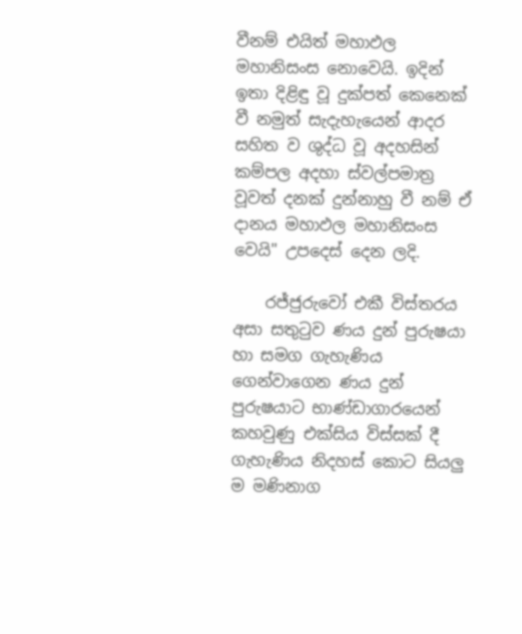වීනම් එයිත් මහාඵල මහානිසංස නොවෙයි. ඉදින් ඉතා දිළිඳු වූ දුක්පත් කෙනෙක් වී නමුත් සැදැහැයෙන් ආදර සහිත ව ශුද්ධ වූ අදහසින් කම්පල අදහා ස්වල්පමාත්‍ර වූවත් දනක් දුන්නාහු වී නම් ඒ දානය මහාඵල මහානිසංස වෙයි" උපදෙස් දෙන ලදි.

    රජ්ජුරුවෝ එකී විස්තරය අසා සතුටුව ණය දුන් පුරුෂයා හා සමග ගැහැණිය ගෙන්වාගෙන ණය දුන් පුරුෂයාට භාණ්ඩාගාරයෙන් කහවුණු එක්සිය විස්සක් දී ගැහැණිය නිදහස් කොට සියලු ම මණිනාග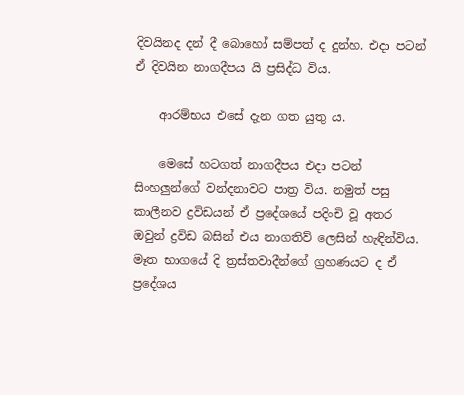දිවයිනද දන් දී බොහෝ සම්පත් ද දුන්හ. එදා පටන් ඒ දිවයින නාගදීපය යි ප්‍රසිද්ධ විය.

    ආරම්භය එසේ දැන ගත යුතු ය.

    මෙසේ හටගත් නාගදීපය එදා පටන් සිංහලුන්ගේ වන්දනාවට පාත්‍ර විය. නමුත් පසු කාලීනව ද්‍රවිඩයන් ඒ ප්‍රදේශයේ පදිංචි වූ අතර ඔවුන් ද්‍රවිඩ බසින් එය නාගතිව් ලෙසින් හැඳින්විය. මෑත භාගයේ දි ත්‍රස්තවාදීන්ගේ ග්‍රහණයට ද ඒ ප්‍රදේශය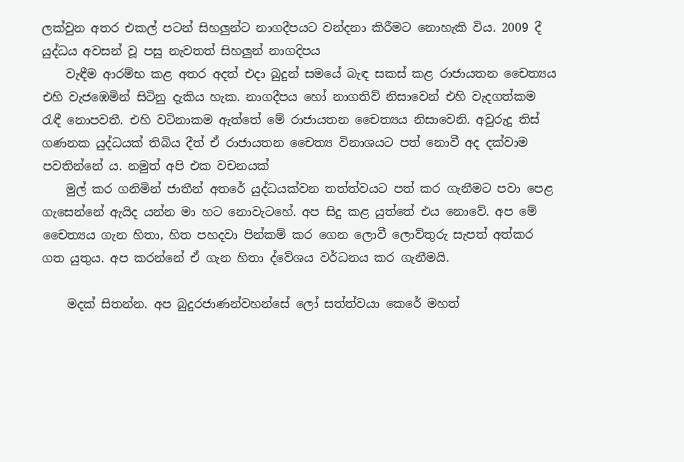ලක්වුන අතර එකල් පටන් සිහලුන්ට නාගදීපයට වන්දනා කිරීමට නොහැකි විය. 2009 දී යුද්ධය අවසන් වූ පසු නැවතත් සිහලුන් නාගදිපය
    වැඳීම ආරම්භ කළ අතර අදත් එදා බුදුන් සමයේ බැඳ සකස් කළ රාජායතන චෛත්‍යය එහි වැජඹෙමින් සිටිනු දැකිය හැක. නාගදීපය හෝ නාගතිව් නිසාවෙන් එහි වැදගත්කම රැඳී නොපවතී. එහි වටිනාකම ඇත්තේ මේ රාජායතන චෛත්‍යය නිසාවෙනි. අවුරුදු තිස් ගණනක යුද්ධයක් තිබිය දීත් ඒ රාජායතන චෛත්‍ය විනාශයට පත් නොවී අද දක්වාම පවතින්නේ ය. නමුත් අපි එක වචනයක්
    මුල් කර ගනිමින් ජාතීන් අතරේ යුද්ධයක්වන තත්ත්වයට පත් කර ගැනීමට පවා පෙළ ගැසෙන්නේ ඇයිද යන්න මා හට නොවැටහේ. අප සිදු කළ යුත්තේ එය නොවේ. අප මේ චෛත්‍යය ගැන හිතා, හිත පහදවා පින්කම් කර ගෙන ලොවී ලොව්තුරු සැපත් අත්කර ගත යුතුය. අප කරන්නේ ඒ ගැන හිතා ද්වේශය වර්ධනය කර ගැනීමයි.

    මදක් සිතන්න. අප බුදුරජාණන්වහන්සේ ලෝ සත්ත්වයා කෙරේ මහත්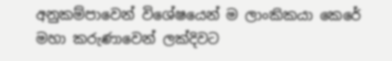අනුකම්පාවෙන් විශේෂයෙන් ම ලාංකිකයා කෙරේ මහා කරුණාවෙන් ලක්දිවට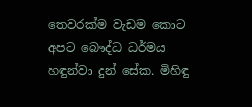තෙවරක්ම වැඩම කොට අපට බෞද්ධ ධර්මය හඳුන්වා දුන් සේක. මිහිඳු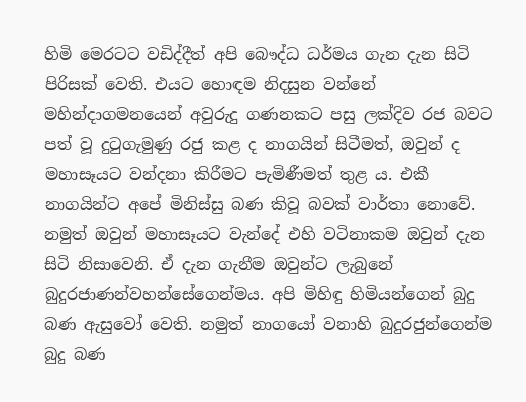හිමි මෙරටට වඩිද්දීත් අපි බෞද්ධ ධර්මය ගැන දැන සිටි පිරිසක් වෙති. එයට හොඳම නිදසුන වන්නේ මහින්දාගමනයෙන් අවුරුදු ගණනකට පසු ලක්දිව රජ බවට පත් වූ දුටුගැමුණු රජු කළ ද නාගයින් සිටීමත්, ඔවුන් ද මහාසෑයට වන්දනා කිරීමට පැමිණීමත් තුළ ය. එකී නාගයින්ට අපේ මිනිස්සු බණ කිවූ බවක් වාර්තා නොවේ. නමුත් ඔවුන් මහාසෑයට වැන්දේ එහි වටිනාකම ඔවුන් දැන සිටි නිසාවෙනි. ඒ දැන ගැනීම ඔවුන්ට ලැබුනේ බුදුරජාණන්වහන්සේගෙන්මය. අපි මිහිඳු හිමියන්ගෙන් බුදු බණ ඇසුවෝ වෙති. නමුත් නාගයෝ වනාහි බුදුරජුන්ගෙන්ම බුදු බණ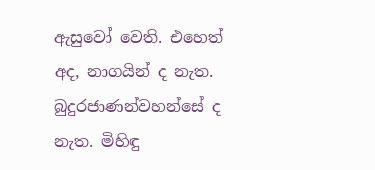ඇසුවෝ වෙති. එහෙත් අද, නාගයින් ද නැත. බුදුරජාණන්වහන්සේ ද නැත. මිහිඳු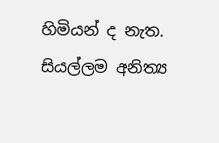හිමියන් ද නැත. සියල්ලම අනිත්‍ය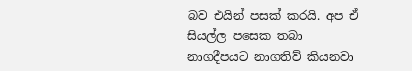බව එයින් පසක් කරයි. අප ඒ සියල්ල පසෙක තබා නාගදීපයට නාගතිව් කියනවා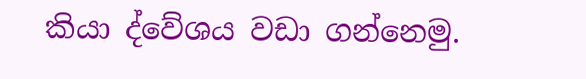කියා ද්වේශය වඩා ගන්නෙමු.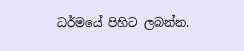ධර්මයේ පිහිට ලබන්න.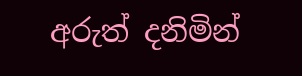අරුත් දනිමින්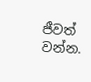ජීවත් වන්න.